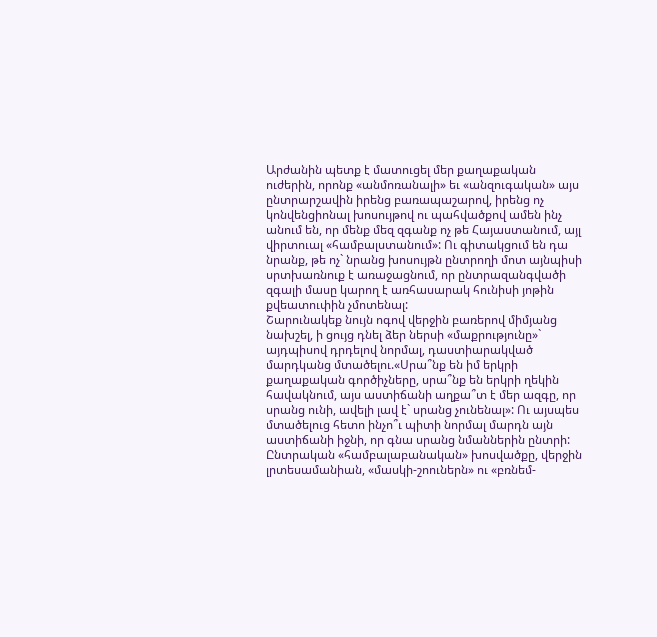Արժանին պետք է մատուցել մեր քաղաքական ուժերին, որոնք «անմոռանալի» եւ «անզուգական» այս ընտրարշավին իրենց բառապաշարով, իրենց ոչ կոնվենցիոնալ խոսույթով ու պահվածքով ամեն ինչ անում են, որ մենք մեզ զգանք ոչ թե Հայաստանում, այլ վիրտուալ «համբալստանում»: Ու գիտակցում են դա նրանք, թե ոչ` նրանց խոսույթն ընտրողի մոտ այնպիսի սրտխառնուք է առաջացնում, որ ընտրազանգվածի զգալի մասը կարող է առհասարակ հունիսի յոթին քվեատուփին չմոտենալ:
Շարունակեք նույն ոգով վերջին բառերով միմյանց նախշել, ի ցույց դնել ձեր ներսի «մաքրությունը»` այդպիսով դրդելով նորմալ, դաստիարակված մարդկանց մտածելու.«Սրա՞նք են իմ երկրի քաղաքական գործիչները, սրա՞նք են երկրի ղեկին հավակնում, այս աստիճանի աղքա՞տ է մեր ազգը, որ սրանց ունի, ավելի լավ է` սրանց չունենալ»: Ու այսպես մտածելուց հետո ինչո՞ւ պիտի նորմալ մարդն այն աստիճանի իջնի, որ գնա սրանց նմաններին ընտրի:
Ընտրական «համբալաբանական» խոսվածքը, վերջին լրտեսամանիան, «մասկի-շոուներն» ու «բռնեմ-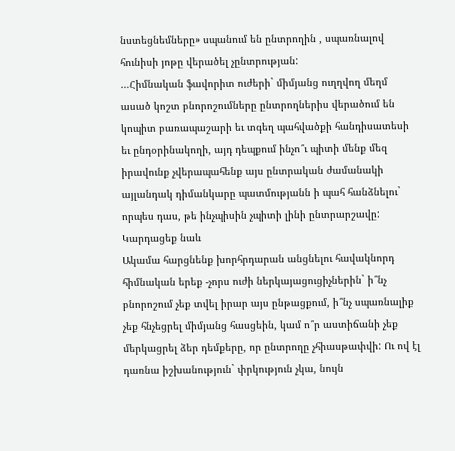նստեցնեմները» սպանում են ընտրողին , սպառնալով հունիսի յոթը վերածել չընտրության:
…Հիմնական ֆավորիտ ուժերի` միմյանց ուղղվող մեղմ ասած կոշտ բնորոշումները ընտրողներիս վերածում են կոպիտ բառապաշարի եւ տգեղ պահվածքի հանդիսատեսի եւ ընդօրինակողի, այդ դեպքում ինչո՞ւ պիտի մենք մեզ իրավունք չվերապահենք այս ընտրական ժամանակի այլանդակ դիմանկարը պատմությանն ի պահ հանձնելու` որպես դաս, թե ինչպիսին չպիտի լինի ընտրարշավը:
Կարդացեք նաև
Ակամա հարցնենք խորհրդարան անցնելու հավակնորդ հիմնական երեք -չորս ուժի ներկայացուցիչներին` ի՞նչ բնորոշում չեք տվել իրար այս ընթացքում, ի՞նչ սպառնալիք չեք հնչեցրել միմյանց հասցեին, կամ ո՞ր աստիճանի չեք մերկացրել ձեր դեմքերը, որ ընտրողը չհիասթափվի: Ու ով էլ դառնա իշխանություն` փրկություն չկա, նույն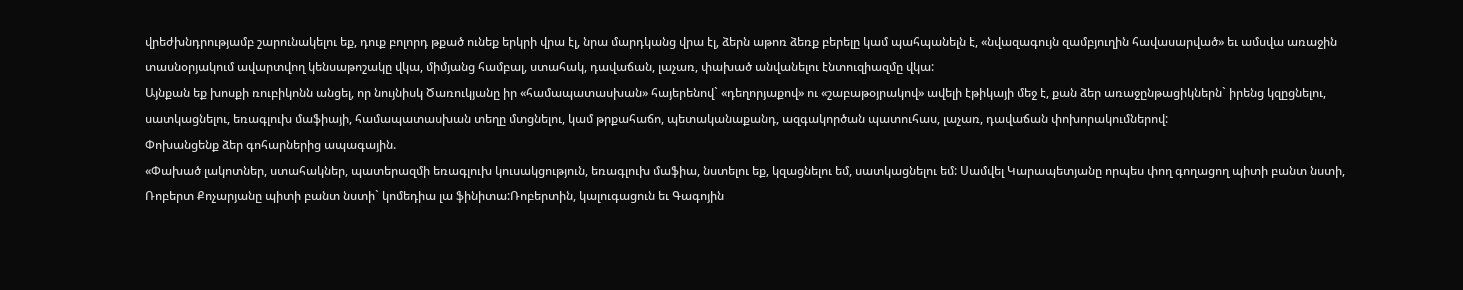վրեժխնդրությամբ շարունակելու եք, դուք բոլորդ թքած ունեք երկրի վրա էլ, նրա մարդկանց վրա էլ, ձերն աթոռ ձեռք բերելը կամ պահպանելն է, «նվազագույն զամբյուղին հավասարված» եւ ամսվա առաջին տասնօրյակում ավարտվող կենսաթոշակը վկա, միմյանց համբալ, ստահակ, դավաճան, լաչառ, փախած անվանելու էնտուզիազմը վկա:
Այնքան եք խոսքի ռուբիկոնն անցել, որ նույնիսկ Ծառուկյանը իր «համապատասխան» հայերենով` «դեղորյաքով» ու «շաբաթօյրակով» ավելի էթիկայի մեջ է, քան ձեր առաջընթացիկներն` իրենց կզըցնելու, սատկացնելու, եռագլուխ մաֆիայի, համապատասխան տեղը մտցնելու, կամ թրքահաճո, պետականաքանդ, ազգակործան պատուհաս, լաչառ, դավաճան փոխորակումներով:
Փոխանցենք ձեր գոհարներից ապագային.
«Փախած լակոտներ, ստահակներ, պատերազմի եռագլուխ կուսակցություն, եռագլուխ մաֆիա, նստելու եք, կզացնելու եմ, սատկացնելու եմ: Սամվել Կարապետյանը որպես փող գողացող պիտի բանտ նստի, Ռոբերտ Քոչարյանը պիտի բանտ նստի` կոմեդիա լա ֆինիտա:Ռոբերտին, կալուգացուն եւ Գագոյին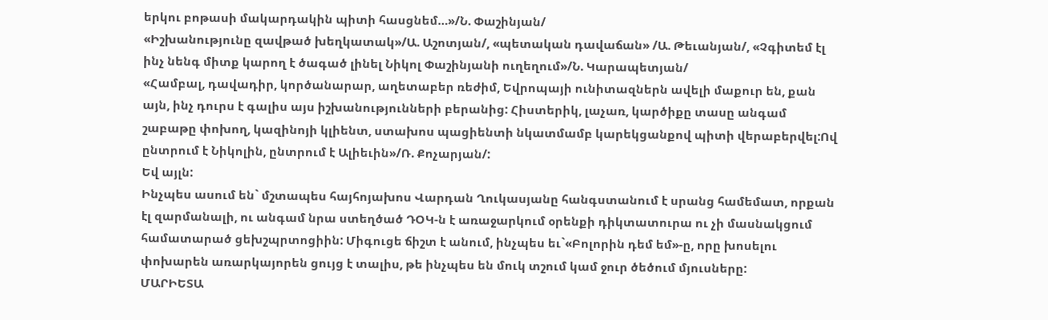երկու բոթասի մակարդակին պիտի հասցնեմ…»/Ն. Փաշինյան/
«Իշխանությունը զավթած խեղկատակ»/Ա. Աշոտյան/, «պետական դավաճան» /Ա. Թեւանյան/, «Չգիտեմ էլ ինչ նենգ միտք կարող է ծագած լինել Նիկոլ Փաշինյանի ուղեղում»/Ն. Կարապետյան/
«Համբալ, դավադիր, կործանարար, աղետաբեր ռեժիմ, Եվրոպայի ունիտազներն ավելի մաքուր են, քան այն, ինչ դուրս է գալիս այս իշխանությունների բերանից: Հիստերիկ, լաչառ, կարծիքը տասը անգամ շաբաթը փոխող, կազինոյի կլիենտ, ստախոս պացիենտի նկատմամբ կարեկցանքով պիտի վերաբերվել:Ով ընտրում է Նիկոլին, ընտրում է Ալիեւին»/Ռ. Քոչարյան/:
Եվ այլն:
Ինչպես ասում են` մշտապես հայհոյախոս Վարդան Ղուկասյանը հանգստանում է սրանց համեմատ, որքան էլ զարմանալի, ու անգամ նրա ստեղծած ԴՕԿ-ն է առաջարկում օրենքի դիկտատուրա ու չի մասնակցում համատարած ցեխշպրտոցիին: Միգուցե ճիշտ է անում, ինչպես եւ`«Բոլորին դեմ եմ»-ը, որը խոսելու փոխարեն առարկայորեն ցույց է տալիս, թե ինչպես են մուկ տշում կամ ջուր ծեծում մյուսները:
ՄԱՐԻԵՏԱ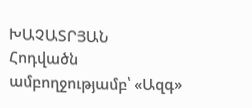ԽԱՉԱՏՐՅԱՆ
Հոդվածն ամբողջությամբ՝ «Ազգ»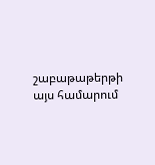շաբաթաթերթի այս համարում